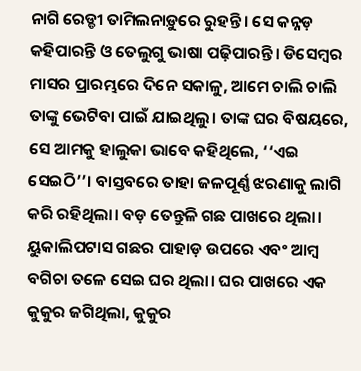ନାଗି ରେଡ୍ଡୀ ତାମିଲନାଡ଼ୁରେ ରୁହନ୍ତି। ସେ କନ୍ନଡ଼ କହିପାରନ୍ତି ଓ ତେଲୁଗୁ ଭାଷା ପଢ଼ିପାରନ୍ତି। ଡିସେମ୍ବର ମାସର ପ୍ରାରମ୍ଭରେ ଦିନେ ସକାଳୁ, ଆମେ ଚାଲି ଚାଲି ତାଙ୍କୁ ଭେଟିବା ପାଇଁ ଯାଇଥିଲୁ। ତାଙ୍କ ଘର ବିଷୟରେ, ସେ ଆମକୁ ହାଲୁକା ଭାବେ କହିଥିଲେ, ‘‘ଏଇ ସେଇଠି’’। ବାସ୍ତବରେ ତାହା ଜଳପୂର୍ଣ୍ଣ ଝରଣାକୁ ଲାଗି କରି ରହିଥିଲା। ବଡ଼ ତେନ୍ତୁଳି ଗଛ ପାଖରେ ଥିଲା। ୟୁକାଲିପଟାସ ଗଛର ପାହାଡ଼ ଉପରେ ଏବଂ ଆମ୍ବ ବଗିଚା ତଳେ ସେଇ ଘର ଥିଲା। ଘର ପାଖରେ ଏକ କୁକୁର ଜଗିଥିଲା, କୁକୁର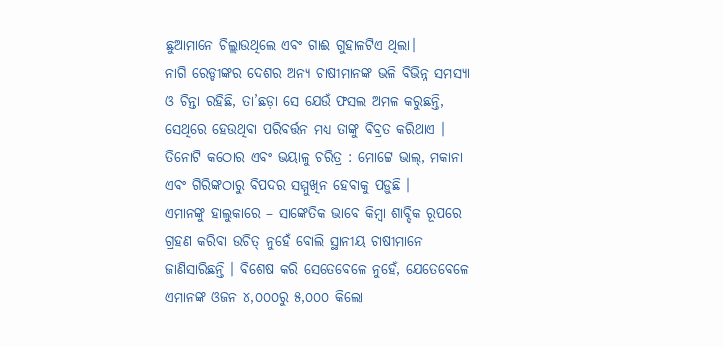ଛୁଆମାନେ ଚିଲ୍ଲାଉଥିଲେ ଏବଂ ଗାଈ ଗୁହାଳଟିଏ ଥିଲା।
ନାଗି ରେଡ୍ଡୀଙ୍କର ଦେଶର ଅନ୍ୟ ଚାଷୀମାନଙ୍କ ଭଳି ବିଭିନ୍ନ ସମସ୍ୟା ଓ ଚିନ୍ତା ରହିଛି, ତା’ଛଡ଼ା ସେ ଯେଉଁ ଫସଲ ଅମଳ କରୁଛନ୍ତି, ସେଥିରେ ହେଉଥିବା ପରିବର୍ତ୍ତନ ମଧ୍ୟ ତାଙ୍କୁ ବିବ୍ରତ କରିଥାଏ । ତିନୋଟି କଠୋର ଏବଂ ଭୟାଳୁ ଚରିତ୍ର : ମୋଟ୍ଟେ ଭାଲ୍, ମକାନା ଏବଂ ଗିରିଙ୍କଠାରୁ ବିପଦର ସମ୍ମୁଖିନ ହେବାକୁ ପଡ଼ୁଛି ।
ଏମାନଙ୍କୁ ହାଲୁକାରେ – ସାଙ୍କେତିକ ଭାବେ କିମ୍ବା ଶାବ୍ଦିକ ରୂପରେ ଗ୍ରହଣ କରିବା ଉଚିତ୍ ନୁହେଁ ବୋଲି ସ୍ଥାନୀୟ ଚାଷୀମାନେ ଜାଣିସାରିଛନ୍ତି । ବିଶେଷ କରି ସେତେବେଳେ ନୁହେଁ, ଯେତେବେଳେ ଏମାନଙ୍କ ଓଜନ ୪,୦୦୦ରୁ ୫,୦୦୦ କିଲୋ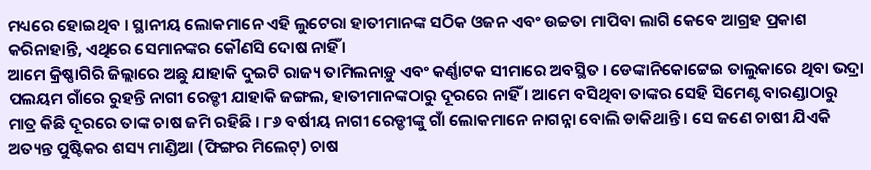ମଧ୍ୟରେ ହୋଇଥିବ । ସ୍ଥାନୀୟ ଲୋକମାନେ ଏହି ଲୁଟେରା ହାତୀମାନଙ୍କ ସଠିକ ଓଜନ ଏବଂ ଉଚ୍ଚତା ମାପିବା ଲାଗି କେବେ ଆଗ୍ରହ ପ୍ରକାଶ କରିନାହାନ୍ତି, ଏଥିରେ ସେମାନଙ୍କର କୌଣସି ଦୋଷ ନାହିଁ ।
ଆମେ କ୍ରିଷ୍ଣାଗିରି ଜିଲ୍ଲାରେ ଅଛୁ ଯାହାକି ଦୁଇଟି ରାଜ୍ୟ ତାମିଲନାଡ଼ୁ ଏବଂ କର୍ଣ୍ଣାଟକ ସୀମାରେ ଅବସ୍ଥିତ । ଡେଙ୍କାନିକୋଟ୍ଟେଇ ତାଲୁକାରେ ଥିବା ଭଦ୍ରା ପଲୟମ ଗାଁରେ ରୁହନ୍ତି ନାଗୀ ରେଡ୍ଡୀ ଯାହାକି ଜଙ୍ଗଲ, ହାତୀମାନଙ୍କଠାରୁ ଦୂରରେ ନାହିଁ । ଆମେ ବସିଥିବା ତାଙ୍କର ସେହି ସିମେଣ୍ଟ ବାରଣ୍ଡାଠାରୁ ମାତ୍ର କିଛି ଦୂରରେ ତାଙ୍କ ଚାଷ ଜମି ରହିଛି । ୮୬ ବର୍ଷୀୟ ନାଗୀ ରେଡ୍ଡୀଙ୍କୁ ଗାଁ ଲୋକମାନେ ନାଗନ୍ନା ବୋଲି ଡାକିଥାନ୍ତି । ସେ ଜଣେ ଚାଷୀ ଯିଏକି ଅତ୍ୟନ୍ତ ପୁଷ୍ଟିକର ଶସ୍ୟ ମାଣ୍ଡିଆ (ଫିଙ୍ଗର ମିଲେଟ୍) ଚାଷ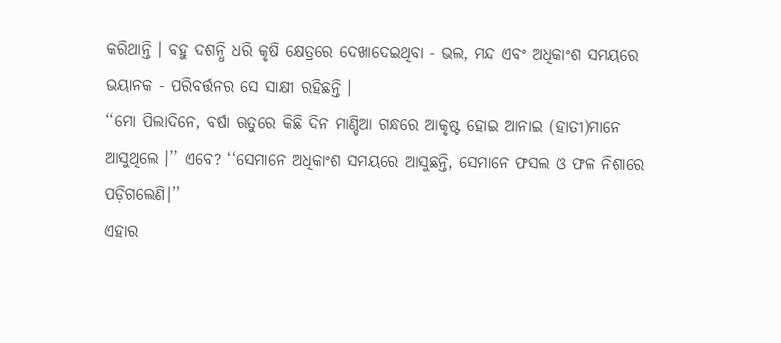କରିଥାନ୍ତି । ବହୁ ଦଶନ୍ଧି ଧରି କୃଷି କ୍ଷେତ୍ରରେ ଦେଖାଦେଇଥିବା - ଭଲ, ମନ୍ଦ ଏବଂ ଅଧିକାଂଶ ସମୟରେ ଭୟାନକ - ପରିବର୍ତ୍ତନର ସେ ସାକ୍ଷୀ ରହିଛନ୍ତି ।
‘‘ମୋ ପିଲାଦିନେ, ବର୍ଷା ଋତୁରେ କିଛି ଦିନ ମାଣ୍ଡିଆ ଗନ୍ଧରେ ଆକୃଷ୍ଟ ହୋଇ ଆନାଇ (ହାତୀ)ମାନେ ଆସୁଥିଲେ ।’’ ଏବେ? ‘‘ସେମାନେ ଅଧିକାଂଶ ସମୟରେ ଆସୁଛନ୍ତି, ସେମାନେ ଫସଲ ଓ ଫଳ ନିଶାରେ ପଡ଼ିଗଲେଣି।’’
ଏହାର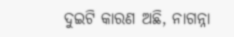ଦୁଇଟି କାରଣ ଅଛି, ନାଗନ୍ନା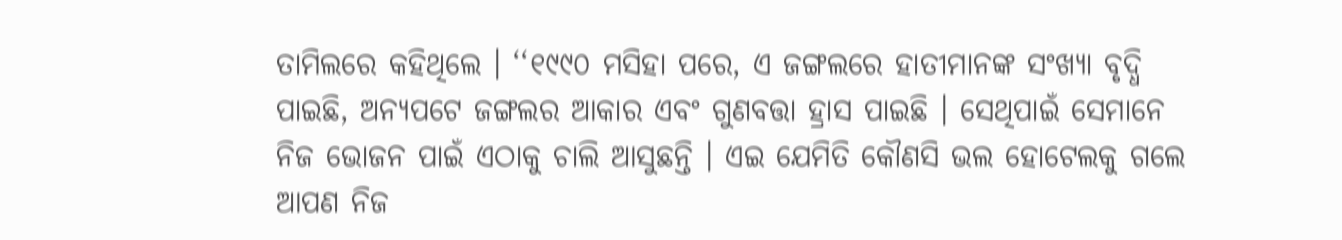ତାମିଲରେ କହିଥିଲେ । ‘‘୧୯୯୦ ମସିହା ପରେ, ଏ ଜଙ୍ଗଲରେ ହାତୀମାନଙ୍କ ସଂଖ୍ୟା ବୃଦ୍ଧି ପାଇଛି, ଅନ୍ୟପଟେ ଜଙ୍ଗଲର ଆକାର ଏବଂ ଗୁଣବତ୍ତା ହ୍ରାସ ପାଇଛି । ସେଥିପାଇଁ ସେମାନେ ନିଜ ଭୋଜନ ପାଇଁ ଏଠାକୁ ଚାଲି ଆସୁଛନ୍ତି । ଏଇ ଯେମିତି କୌଣସି ଭଲ ହୋଟେଲକୁ ଗଲେ ଆପଣ ନିଜ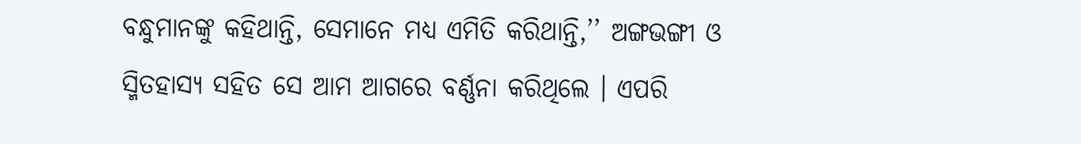ବନ୍ଧୁମାନଙ୍କୁ କହିଥାନ୍ତି, ସେମାନେ ମଧ୍ୟ ଏମିତି କରିଥାନ୍ତି,’’ ଅଙ୍ଗଭଙ୍ଗୀ ଓ ସ୍ମିତହାସ୍ୟ ସହିତ ସେ ଆମ ଆଗରେ ବର୍ଣ୍ଣନା କରିଥିଲେ । ଏପରି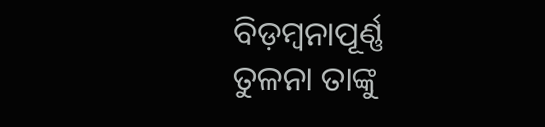ବିଡ଼ମ୍ବନାପୂର୍ଣ୍ଣ ତୁଳନା ତାଙ୍କୁ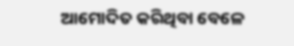ଆମୋଦିତ କରିଥିବା ବେଳେ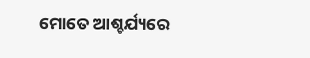ମୋତେ ଆଶ୍ଚର୍ଯ୍ୟରେ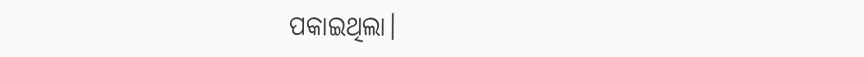ପକାଇଥିଲା।